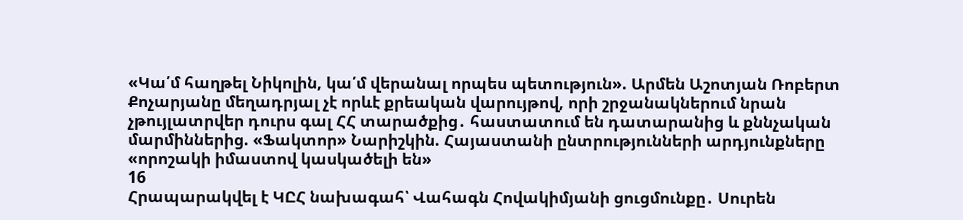«Կա՛մ հաղթել Նիկոլին, կա՛մ վերանալ որպես պետություն». Արմեն Աշոտյան Ռոբերտ Քոչարյանը մեղադրյալ չէ որևէ քրեական վարույթով, որի շրջանակներում նրան չթույլատրվեր դուրս գալ ՀՀ տարածքից․ հաստատում են դատարանից և քննչական մարմիններից. «Ֆակտոր» Նարիշկին. Հայաստանի ընտրությունների արդյունքները «որոշակի իմաստով կասկածելի են»
16
Հրապարակվել է ԿԸՀ նախագահ՝ Վահագն Հովակիմյանի ցուցմունքը․ Սուրեն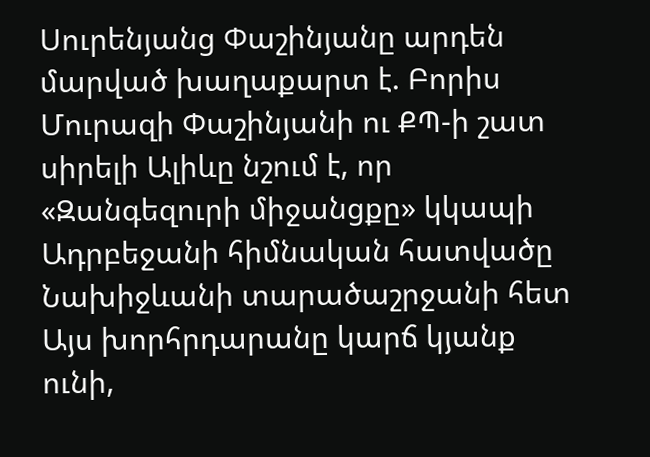Սուրենյանց Փաշինյանը արդեն մարված խաղաքարտ է. Բորիս Մուրազի Փաշինյանի ու ՔՊ-ի շատ սիրելի Ալիևը նշում է, որ «Զանգեզուրի միջանցքը» կկապի Ադրբեջանի հիմնական հատվածը Նախիջևանի տարածաշրջանի հետ Այս խորհրդարանը կարճ կյանք ունի,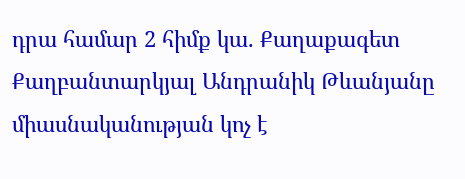դրա համար 2 հիմք կա. Քաղաքագետ Քաղբանտարկյալ Անդրանիկ Թևանյանը միասնականության կոչ է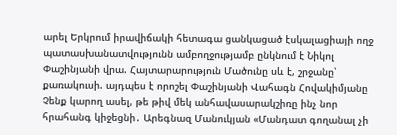արել Երկրում իրավիճակի հետագա ցանկացած էսկալացիայի ողջ պատասխանատվությունն ամբողջությամբ ընկնում է Նիկոլ Փաշինյանի վրա. Հայտարարություն Մածունը սև է, շրջանը՝ քառակուսի. այդպես է որոշել Փաշինյանի Վահագն Հովակիմյանը Չենք կարող ասել, թե թիվ մեկ անհավասարակշիռը ինչ նոր հրահանգ կիջեցնի․ Արեգնազ Մանուկյան «Մանդատ գողանալ չի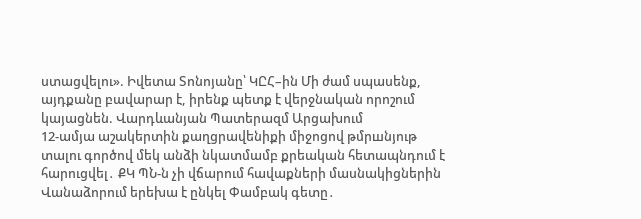ստացվելու». Իվետա Տոնոյանը՝ ԿԸՀ–ին Մի ժամ սպասենք, այդքանը բավարար է, իրենք պետք է վերջնական որոշում կայացնեն. Վարդևանյան Պատերազմ Արցախում
12-ամյա աշակերտին քաղցրավենիքի միջոցով թմրшնյութ տալու գործով մեկ անձի նկատմամբ քրեական հետապնդում է հարուցվել․ ՔԿ ՊՆ-ն չի վճարում հավաքների մասնակիցներին Վանաձորում երեխա է ընկել Փամբակ գետը․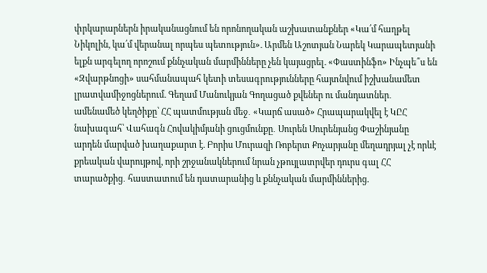փրկարարներն իրականացնում են որոնողական աշխատանքներ «Կա՛մ հաղթել Նիկոլին, կա՛մ վերանալ որպես պետություն». Արմեն Աշոտյան Նարեկ Կարապետյանի ելքն արգելող որոշում քննչական մարմինները չեն կայացրել. «Փաստինֆո» Ինչպե՞ս են «Զվարթնոցի» սահմանապահ կետի տեսագրությունները հայտնվում իշխանամետ լրատվամիջոցներում. Գեղամ Մանուկյան Գողացած քվեներ ու մանդատներ․ ամենամեծ կեղծիքը՝ ՀՀ պատմության մեջ․ «Կարճ ասած» Հրապարակվել է ԿԸՀ նախագահ՝ Վահագն Հովակիմյանի ցուցմունքը․ Սուրեն Սուրենյանց Փաշինյանը արդեն մարված խաղաքարտ է. Բորիս Մուրազի Ռոբերտ Քոչարյանը մեղադրյալ չէ որևէ քրեական վարույթով, որի շրջանակներում նրան չթույլատրվեր դուրս գալ ՀՀ տարածքից․ հաստատում են դատարանից և քննչական մարմիններից.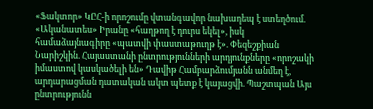«Ֆակտոր» ԿԸՀ-ի որոշումը վտանգավոր նախադեպ է ստեղծում. «Ականատես» Իրանը «հաղթող է դուրս եկել», իսկ համաձայնագիրը «պատվի փաստաթուղթ է». Փեզեշքիան Նարիշկին. Հայաստանի ընտրությունների արդյունքները «որոշակի իմաստով կասկածելի են» Դավիթ Համբարձումյանն անմեղ է, արդարացման դատական ակտ պետք է կայացվի. Պաշտպան Այս ընտրությունն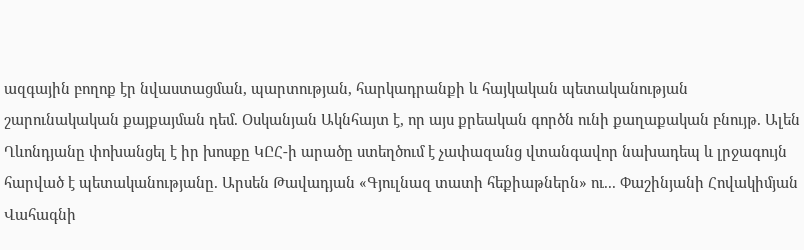ազգային բողոք էր նվաստացման, պարտության, հարկադրանքի և հայկական պետականության շարունակական քայքայման դեմ. Օսկանյան Ակնհայտ է, որ այս քրեական գործն ունի քաղաքական բնույթ. Ալեն Ղևոնդյանը փոխանցել է իր խոսքը ԿԸՀ-ի արածը ստեղծում է չափազանց վտանգավոր նախադեպ և լրջագույն հարված է պետականությանը. Արսեն Թավադյան «Գյուլնազ տատի հեքիաթներն» ու... Փաշինյանի Հովակիմյան Վահագնի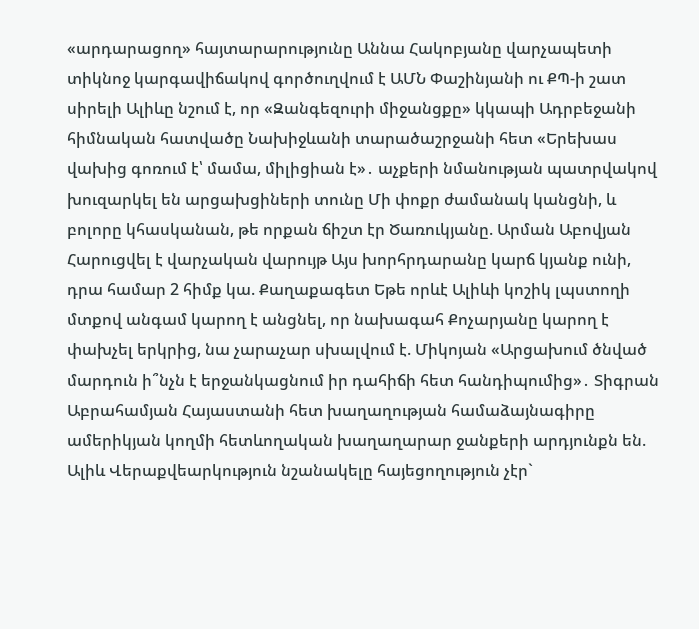«արդարացող» հայտարարությունը Աննա Հակոբյանը վարչապետի տիկնոջ կարգավիճակով գործուղվում է ԱՄՆ Փաշինյանի ու ՔՊ-ի շատ սիրելի Ալիևը նշում է, որ «Զանգեզուրի միջանցքը» կկապի Ադրբեջանի հիմնական հատվածը Նախիջևանի տարածաշրջանի հետ «Երեխաս վախից գոռում է՝ մամա, միլիցիան է»․ աչքերի նմանության պատրվակով խուզարկել են արցախցիների տունը Մի փոքր ժամանակ կանցնի, և բոլորը կհասկանան, թե որքան ճիշտ էր Ծառուկյանը. Արման Աբովյան Հարուցվել է վարչական վարույթ Այս խորհրդարանը կարճ կյանք ունի, դրա համար 2 հիմք կա. Քաղաքագետ Եթե որևէ Ալիևի կոշիկ լպստողի մտքով անգամ կարող է անցնել, որ նախագահ Քոչարյանը կարող է փախչել երկրից, նա չարաչար սխալվում է. Միկոյան «Արցախում ծնված մարդուն ի՞նչն է երջանկացնում իր դահիճի հետ հանդիպումից»․ Տիգրան Աբրահամյան Հայաստանի հետ խաղաղության համաձայնագիրը ամերիկյան կողմի հետևողական խաղաղարար ջանքերի արդյունքն են. Ալիև Վերաքվեարկություն նշանակելը հայեցողություն չէր`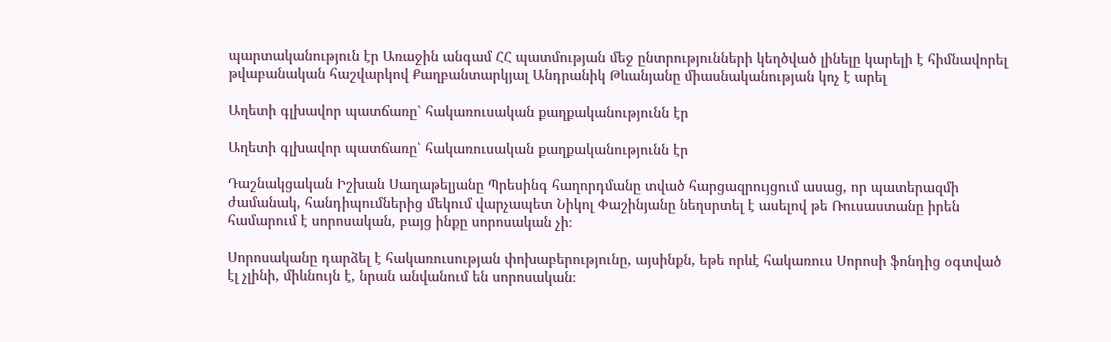պարտականություն էր Առաջին անգամ ՀՀ պատմության մեջ ընտրությունների կեղծված լինելը կարելի է հիմնավորել թվաբանական հաշվարկով Քաղբանտարկյալ Անդրանիկ Թևանյանը միասնականության կոչ է արել

Աղետի գլխավոր պատճառը՝ հակառուսական քաղքականությունն էր

Աղետի գլխավոր պատճառը՝ հակառուսական քաղքականությունն էր

Դաշնակցական Իշխան Սաղաթելյանը Պրեսինգ հաղորդմանը տված հարցազրույցում ասաց, որ պատերազմի ժամանակ, հանդիպումներից մեկում վարչապետ Նիկոլ Փաշինյանը նեղսրտել է ասելով թե Ռուսաստանը իրեն համարում է սորոսական, բայց ինքը սորոսական չի։

Սորոսականը դարձել է հակառուսության փոխաբերությունը, այսինքն, եթե որևէ հակառուս Սորոսի ֆոնդից օգտված էլ չլինի, միևնույն է, նրան անվանում են սորոսական։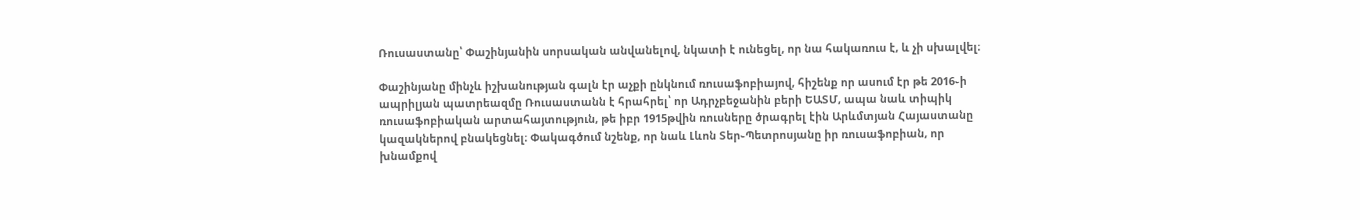Ռուսաստանը՝ Փաշինյանին սորսական անվանելով, նկատի է ունեցել, որ նա հակառուս է, և չի սխալվել։

Փաշինյանը մինչև իշխանության գալն էր աչքի ընկնում ռուսաֆոբիայով, հիշենք որ ասում էր թե 2016֊ի ապրիլյան պատրեազմը Ռուսաստանն է հրահրել՝ որ Ադրչբեջանին բերի ԵԱՏՄ, ապա նաև տիպիկ ռուսաֆոբիական արտահայտություն, թե իբր 1915թվին ռուսները ծրագրել էին Արևմտյան Հայաստանը կազակներով բնակեցնել։ Փակագծում նշենք, որ նաև Լևոն Տեր֊Պետրոսյանը իր ռուսաֆոբիան, որ խնամքով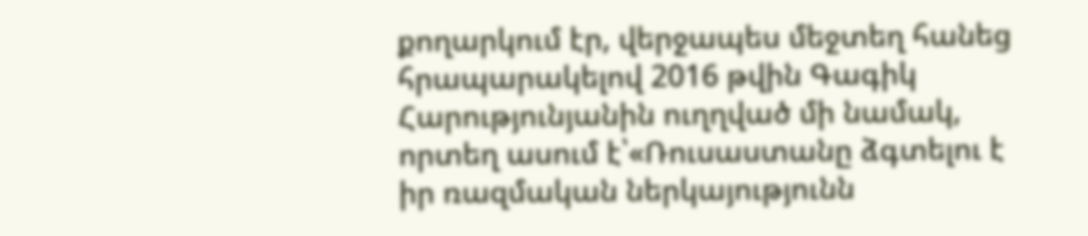քողարկում էր, վերջապես մեջտեղ հանեց հրապարակելով 2016 թվին Գագիկ Հարությունյանին ուղղված մի նամակ, որտեղ ասում է՝«Ռուսաստանը ձգտելու է իր ռազմական ներկայությունն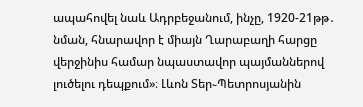ապահովել նաև Ադրբեջանում, ինչը, 1920-21թթ․ նման, հնարավոր է միայն Ղարաբաղի հարցը վերջինիս համար նպաստավոր պայմաններով լուծելու դեպքում»։ Լևոն Տեր֊Պետրոսյանին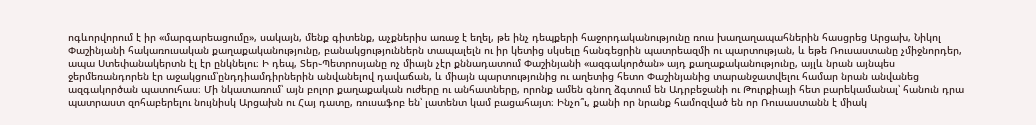ոգևորվորում է իր «մարգարեացումը», սակայն, մենք գիտենք, աչքներիս առաջ է եղել, թե ինչ դեպքերի հաջորդականությունը ռուս խաղաղապահներին հասցրեց Արցախ, Նիկոլ Փաշինյանի հակառուսական քաղաքականությունը, բանակցություններն տապալելն ու իր կետից սկսելը հանգեցրին պատրեազմի ու պարտության, և եթե Ռուսաստանը չմիջնորդեր, ապա Ստեփանակերտն էլ էր ընկնելու։ Ի դեպ, Տեր֊Պետրոսյանը ոչ միայն չէր քննադատում Փաշինյանի «ազգակործան» այդ քաղաքականությունը, այլև նրան այնպես ջերմեռանդորեն էր աջակցում՝ընդդիամդիրներին անվանելով դավաճան, և միայն պարտությունից ու աղետից հետո Փաշինյանից տարանջատվելու համար նրան անվանեց ազգակործան պատուհաս։ Մի նկատառում՝ այն բոլոր քաղաքական ուժերը ու անհատները, որոնք ամեն գնող ձգտում են Ադրբեջանի ու Թուրքիայի հետ բարեկամանալ՝ հանուն դրա պատրաստ զոհաբերելու նույնիսկ Արցախն ու Հայ դատը, ռուսաֆոբ են՝ լատենտ կամ բացահայտ։ Ինչո՞ւ, քանի որ նրանք համոզված են որ Ռուսաստանն է միակ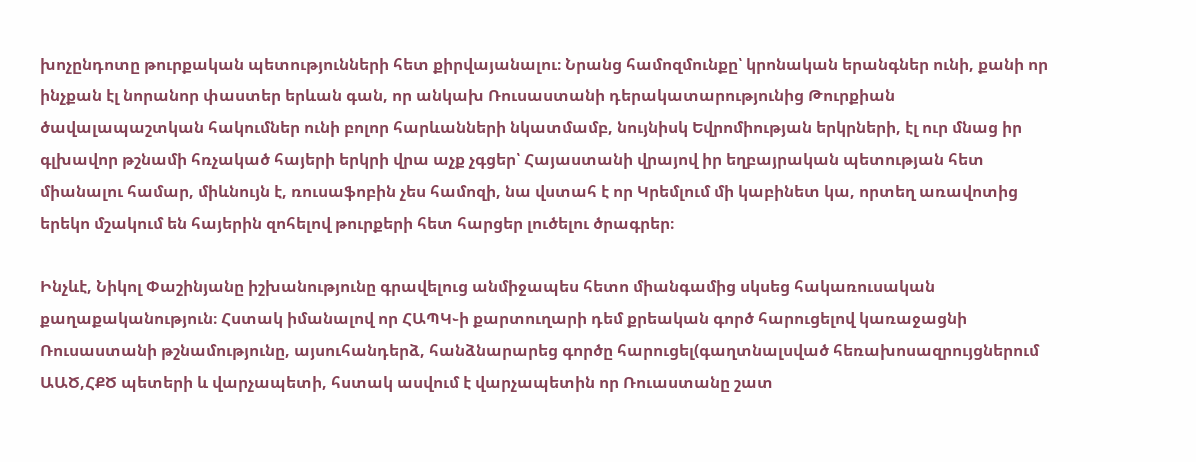խոչընդոտը թուրքական պետությունների հետ քիրվայանալու։ Նրանց համոզմունքը՝ կրոնական երանգներ ունի, քանի որ ինչքան էլ նորանոր փաստեր երևան գան, որ անկախ Ռուսաստանի դերակատարությունից Թուրքիան ծավալապաշտկան հակումներ ունի բոլոր հարևանների նկատմամբ, նույնիսկ Եվրոմիության երկրների, էլ ուր մնաց իր գլխավոր թշնամի հռչակած հայերի երկրի վրա աչք չգցեր՝ Հայաստանի վրայով իր եղբայրական պետության հետ միանալու համար, միևնույն է, ռուսաֆոբին չես համոզի, նա վստահ է որ Կրեմլում մի կաբինետ կա, որտեղ առավոտից երեկո մշակում են հայերին զոհելով թուրքերի հետ հարցեր լուծելու ծրագրեր։

Ինչևէ, Նիկոլ Փաշինյանը իշխանությունը գրավելուց անմիջապես հետո միանգամից սկսեց հակառուսական քաղաքականություն։ Հստակ իմանալով որ ՀԱՊԿ֊ի քարտուղարի դեմ քրեական գործ հարուցելով կառաջացնի Ռուսաստանի թշնամությունը, այսուհանդերձ, հանձնարարեց գործը հարուցել(գաղտնալսված հեռախոսազրույցներում ԱԱԾ,ՀՔԾ պետերի և վարչապետի, հստակ ասվում է վարչապետին որ Ռուաստանը շատ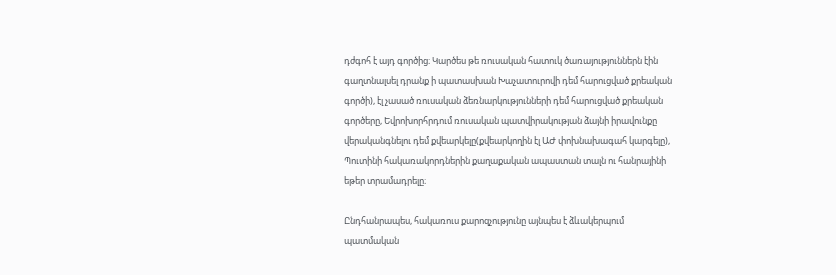դժգոհ է այդ գործից։ Կարծես թե ռուսական հատուկ ծառայություններն էին գաղտնալսել դրանք ի պատասխան Խաչատուրովի դեմ հարուցված քրեական գործի), էլ չասած ռուսական ձեռնարկությունների դեմ հարուցված քրեական գործերը, Եվրոխորհրդում ռուսական պատվիրակության ձայնի իրավունքը վերականգնելու դեմ քվեարկելը(քվեարկողին էլ ԱԺ փոխնախագահ կարգելը), Պուտինի հակառակորդներին քաղաքական ապաստան տալն ու հանրայինի եթեր տրամադրելը։

Ընդհանրապես, հակառուս քարոզչությունը այնպես է ձևակերպում պատմական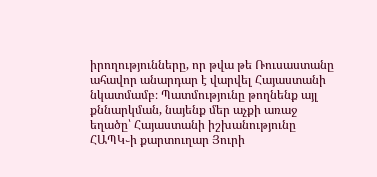իրողությունները, որ թվա թե Ռուսաստանը ահավոր անարդար է վարվել Հայաստանի նկատմամբ։ Պատմությունը թողնենք այլ քննարկման, նայենք մեր աչքի առաջ եղածը՝ Հայաստանի իշխանությունը ՀԱՊԿ֊ի քարտուղար Յուրի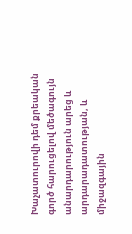Խաչատուրովի դեմ քրեական գործ հարուցելով մեծագույն անարդարություն արեց և արդարադատության, և միջազգային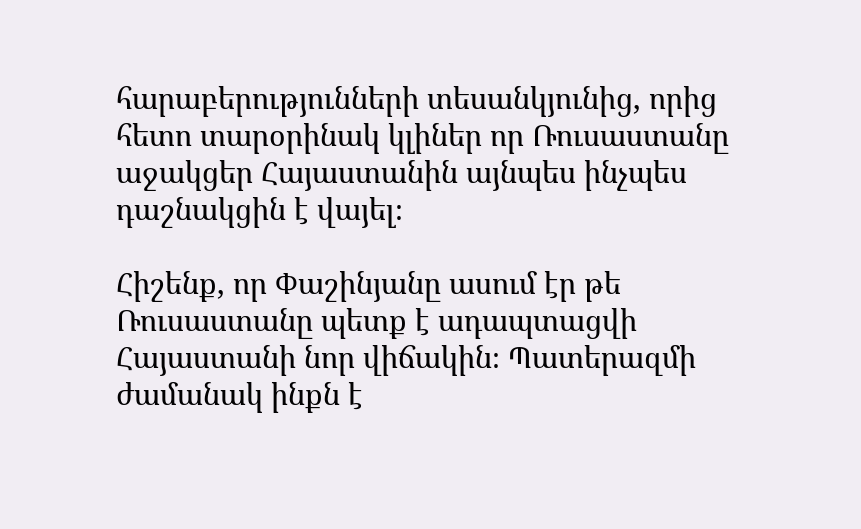հարաբերությունների տեսանկյունից, որից հետո տարօրինակ կլիներ որ Ռուսաստանը աջակցեր Հայաստանին այնպես ինչպես դաշնակցին է վայել։

Հիշենք, որ Փաշինյանը ասում էր թե Ռուսաստանը պետք է ադապտացվի Հայաստանի նոր վիճակին։ Պատերազմի ժամանակ ինքն է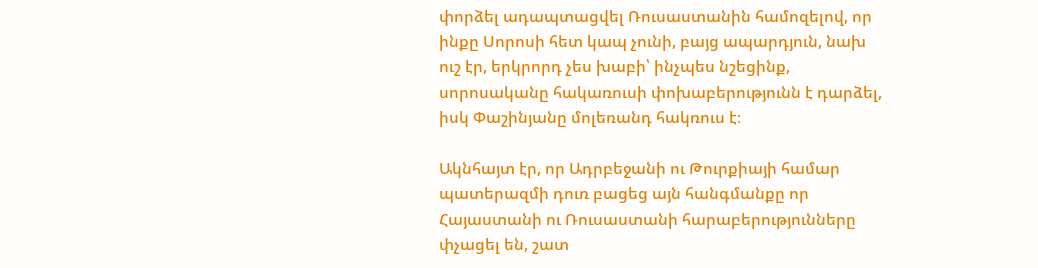փորձել ադապտացվել Ռուսաստանին համոզելով, որ ինքը Սորոսի հետ կապ չունի, բայց ապարդյուն, նախ ուշ էր, երկրորդ չես խաբի՝ ինչպես նշեցինք, սորոսականը հակառուսի փոխաբերությունն է դարձել, իսկ Փաշինյանը մոլեռանդ հակռուս է։

Ակնհայտ էր, որ Ադրբեջանի ու Թուրքիայի համար պատերազմի դուռ բացեց այն հանգմանքը որ Հայաստանի ու Ռուսաստանի հարաբերությունները փչացել են, շատ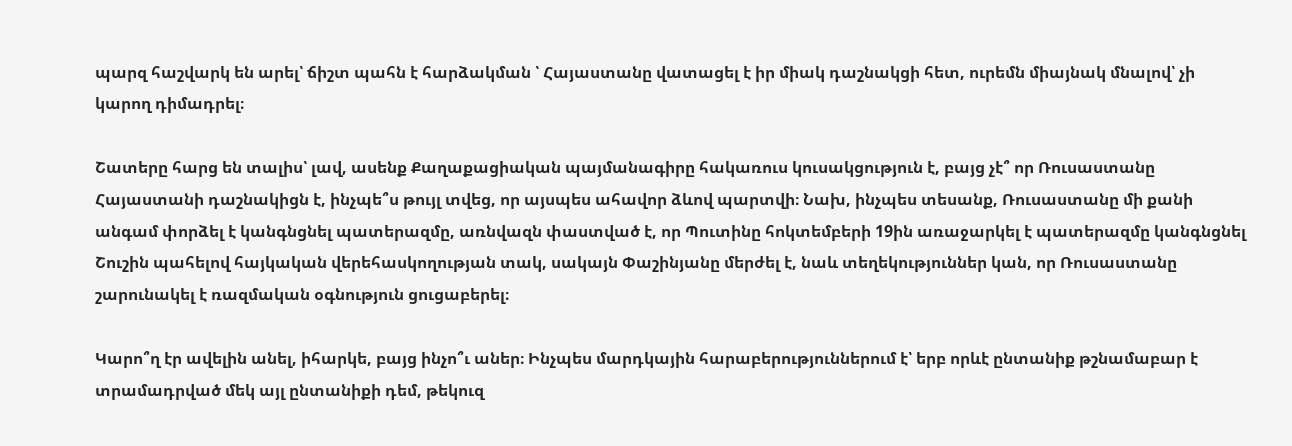պարզ հաշվարկ են արել՝ ճիշտ պահն է հարձակման ՝ Հայաստանը վատացել է իր միակ դաշնակցի հետ, ուրեմն միայնակ մնալով՝ չի կարող դիմադրել։

Շատերը հարց են տալիս՝ լավ, ասենք Քաղաքացիական պայմանագիրը հակառուս կուսակցություն է, բայց չէ՞ որ Ռուսաստանը Հայաստանի դաշնակիցն է, ինչպե՞ս թույլ տվեց, որ այսպես ահավոր ձևով պարտվի։ Նախ, ինչպես տեսանք, Ռուսաստանը մի քանի անգամ փորձել է կանգնցնել պատերազմը, առնվազն փաստված է, որ Պուտինը հոկտեմբերի 19ին առաջարկել է պատերազմը կանգնցնել Շուշին պահելով հայկական վերեհասկողության տակ, սակայն Փաշինյանը մերժել է, նաև տեղեկություններ կան, որ Ռուսաստանը շարունակել է ռազմական օգնություն ցուցաբերել։

Կարո՞ղ էր ավելին անել, իհարկե, բայց ինչո՞ւ աներ։ Ինչպես մարդկային հարաբերություններում է՝ երբ որևէ ընտանիք թշնամաբար է տրամադրված մեկ այլ ընտանիքի դեմ, թեկուզ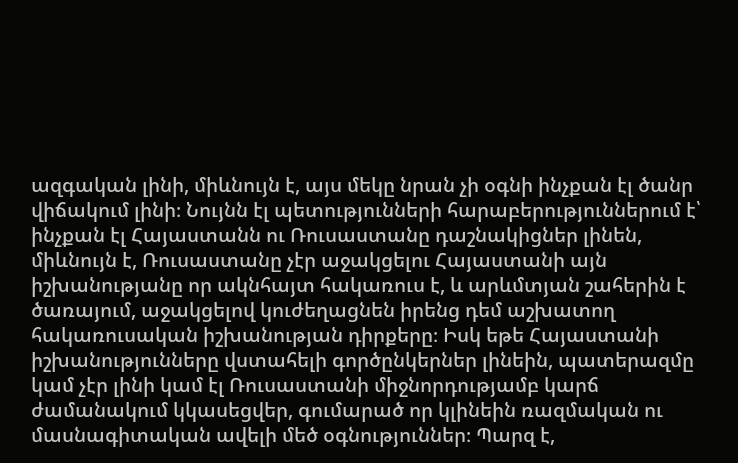ազգական լինի, միևնույն է, այս մեկը նրան չի օգնի ինչքան էլ ծանր վիճակում լինի։ Նույնն էլ պետությունների հարաբերություններում է՝ ինչքան էլ Հայաստանն ու Ռուսաստանը դաշնակիցներ լինեն, միևնույն է, Ռուսաստանը չէր աջակցելու Հայաստանի այն իշխանությանը որ ակնհայտ հակառուս է, և արևմտյան շահերին է ծառայում, աջակցելով կուժեղացնեն իրենց դեմ աշխատող հակառուսական իշխանության դիրքերը։ Իսկ եթե Հայաստանի իշխանությունները վստահելի գործընկերներ լինեին, պատերազմը կամ չէր լինի կամ էլ Ռուսաստանի միջնորդությամբ կարճ ժամանակում կկասեցվեր, գումարած որ կլինեին ռազմական ու մասնագիտական ավելի մեծ օգնություններ։ Պարզ է,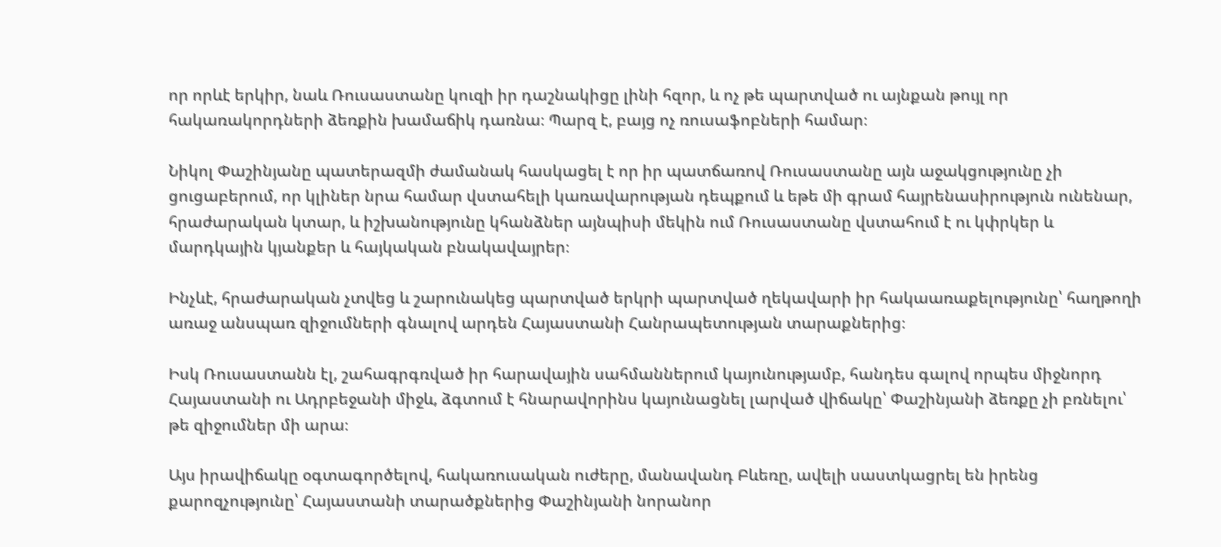որ որևէ երկիր, նաև Ռուսաստանը կուզի իր դաշնակիցը լինի հզոր, և ոչ թե պարտված ու այնքան թույլ որ հակառակորդների ձեռքին խամաճիկ դառնա։ Պարզ է, բայց ոչ ռուսաֆոբների համար։

Նիկոլ Փաշինյանը պատերազմի ժամանակ հասկացել է որ իր պատճառով Ռուսաստանը այն աջակցությունը չի ցուցաբերում, որ կլիներ նրա համար վստահելի կառավարության դեպքում և եթե մի գրամ հայրենասիրություն ունենար, հրաժարական կտար, և իշխանությունը կհանձներ այնպիսի մեկին ում Ռուսաստանը վստահում է ու կփրկեր և մարդկային կյանքեր և հայկական բնակավայրեր։

Ինչևէ, հրաժարական չտվեց և շարունակեց պարտված երկրի պարտված ղեկավարի իր հակաառաքելությունը՝ հաղթողի առաջ անսպառ զիջումների գնալով արդեն Հայաստանի Հանրապետության տարաքներից։

Իսկ Ռուսաստանն էլ, շահագրգռված իր հարավային սահմաններում կայունությամբ, հանդես գալով որպես միջնորդ Հայաստանի ու Ադրբեջանի միջև, ձգտում է հնարավորինս կայունացնել լարված վիճակը՝ Փաշինյանի ձեռքը չի բռնելու՝ թե զիջումներ մի արա։

Այս իրավիճակը օգտագործելով, հակառուսական ուժերը, մանավանդ Բևեռը, ավելի սաստկացրել են իրենց քարոզչությունը՝ Հայաստանի տարածքներից Փաշինյանի նորանոր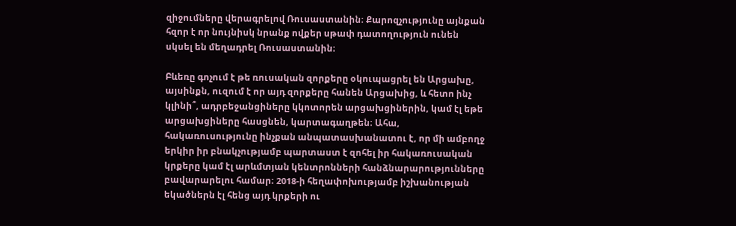զիջումները վերագրելով Ռուսաստանին։ Քարոզչությունը այնքան հզոր է որ նույնիսկ նրանք ովքեր սթափ դատողություն ունեն սկսել են մեղադրել Ռուսաստանին։

Բևեռը գոչում է թե ռուսական զորքերը օկուպացրել են Արցախը, այսինքն, ուզում է որ այդ զորքերը հանեն Արցախից, և հետո ինչ կլինի՞, ադրբեջանցիները կկոտորեն արցախցիներին, կամ էլ եթե արցախցիները հասցնեն, կարտագաղթեն։ Ահա, հակառուսությունը ինչքան անպատասխանատու է, որ մի ամբողջ երկիր իր բնակչությամբ պարտաստ է զոհել իր հակառուսական կրքերը կամ էլ արևմտյան կենտրոնների հանձնարարությունները բավարարելու համար։ 2018-ի հեղափոխությամբ իշխանության եկածներն էլ հենց այդ կրքերի ու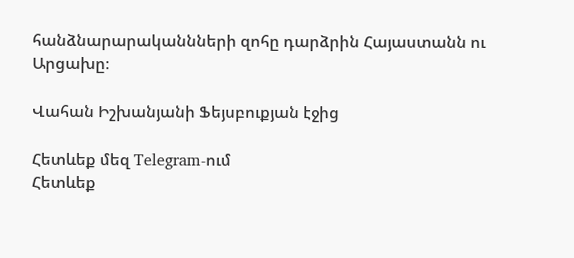հանձնարարականնների զոհը դարձրին Հայաստանն ու Արցախը։

Վահան Իշխանյանի Ֆեյսբուքյան էջից

Հետևեք մեզ Telegram-ում
Հետևեք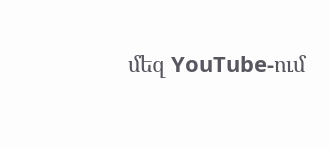մեզ YouTube-ում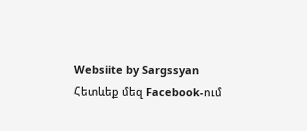Websiite by Sargssyan
Հետևեք մեզ Facebook-ում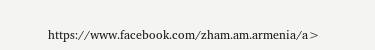https://www.facebook.com/zham.am.armenia/a>